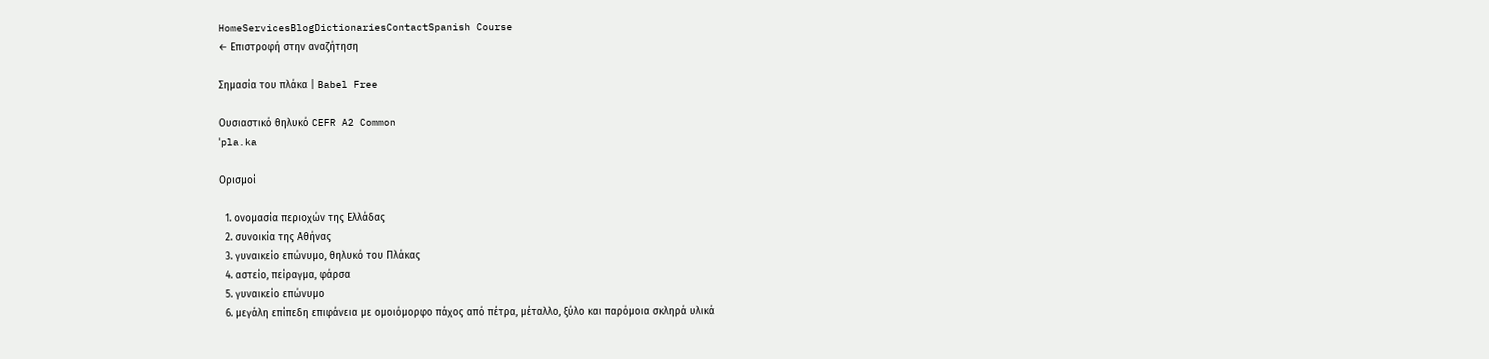HomeServicesBlogDictionariesContactSpanish Course
← Επιστροφή στην αναζήτηση

Σημασία του πλάκα | Babel Free

Ουσιαστικό θηλυκό CEFR A2 Common
ˈpla.ka

Ορισμοί

  1. ονομασία περιοχών της Ελλάδας
  2. συνοικία της Αθήνας
  3. γυναικείο επώνυμο, θηλυκό του Πλάκας
  4. αστείο, πείραγμα, φάρσα
  5. γυναικείο επώνυμο
  6. μεγάλη επίπεδη επιφάνεια με ομοιόμορφο πάχος από πέτρα, μέταλλο, ξύλο και παρόμοια σκληρά υλικά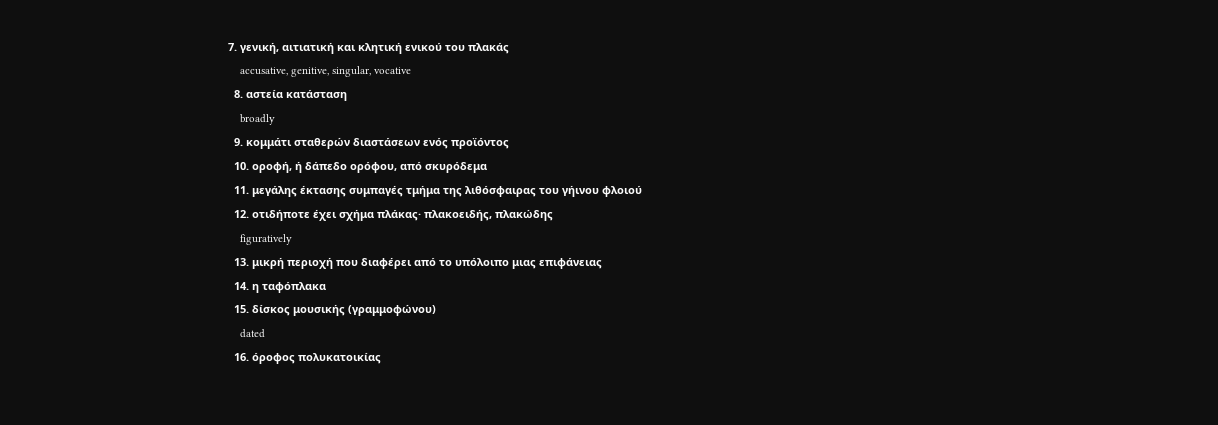7. γενική, αιτιατική και κλητική ενικού του πλακάς
    accusative, genitive, singular, vocative
  8. αστεία κατάσταση
    broadly
  9. κομμάτι σταθερών διαστάσεων ενός προϊόντος
  10. οροφή, ή δάπεδο ορόφου, από σκυρόδεμα
  11. μεγάλης έκτασης συμπαγές τμήμα της λιθόσφαιρας του γήινου φλοιού
  12. οτιδήποτε έχει σχήμα πλάκας· πλακοειδής, πλακώδης
    figuratively
  13. μικρή περιοχή που διαφέρει από το υπόλοιπο μιας επιφάνειας
  14. η ταφόπλακα
  15. δίσκος μουσικής (γραμμοφώνου)
    dated
  16. όροφος πολυκατοικίας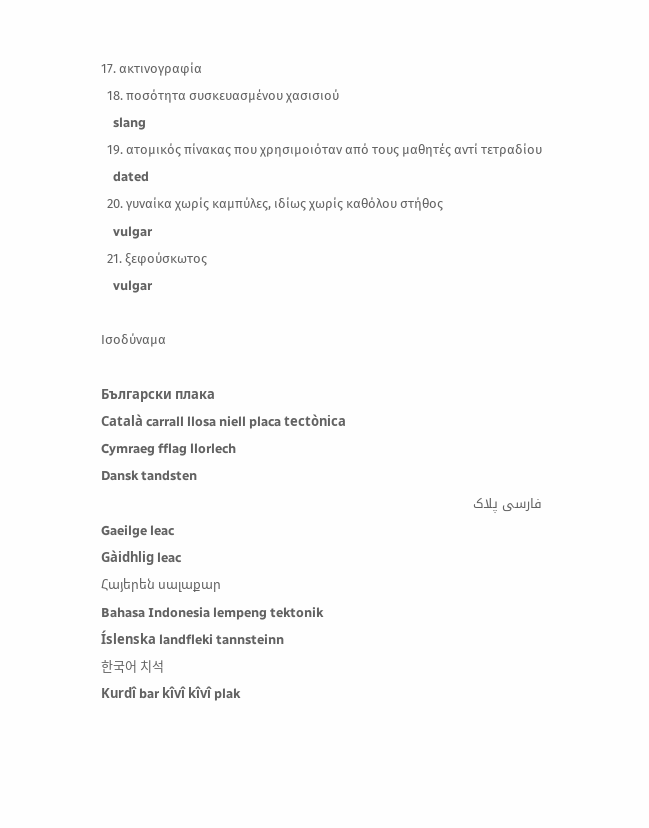17. ακτινογραφία
  18. ποσότητα συσκευασμένου χασισιού
    slang
  19. ατομικός πίνακας που χρησιμοιόταν από τους μαθητές αντί τετραδίου
    dated
  20. γυναίκα χωρίς καμπύλες, ιδίως χωρίς καθόλου στήθος
    vulgar
  21. ξεφούσκωτος
    vulgar

Ισοδύναμα

Български плака
Català carrall llosa niell placa tectònica
Cymraeg fflag llorlech
Dansk tandsten
فارسی پلاک
Gaeilge leac
Gàidhlig leac
Հայերեն սալաքար
Bahasa Indonesia lempeng tektonik
Íslenska landfleki tannsteinn
한국어 치석
Kurdî bar kîvî kîvî plak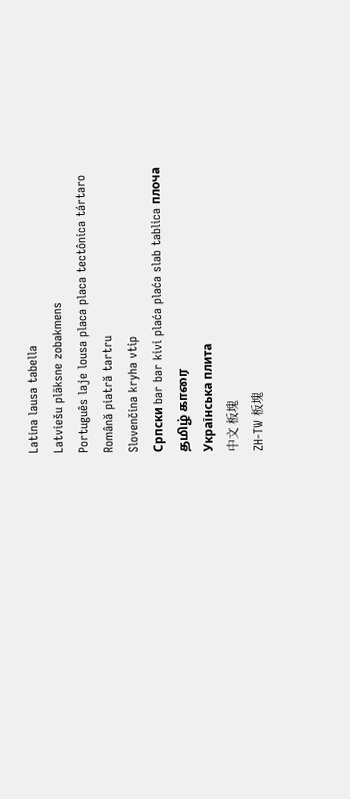Latina lausa tabella
Latviešu plāksne zobakmens
Português laje lousa placa placa tectônica tártaro
Română piatră tartru
Slovenčina kryha vtip
Српски bar bar kivi plaća plaća slab tablica плоча
தமிழ் காரை
Українська плита
中文 板塊
ZH-TW 板塊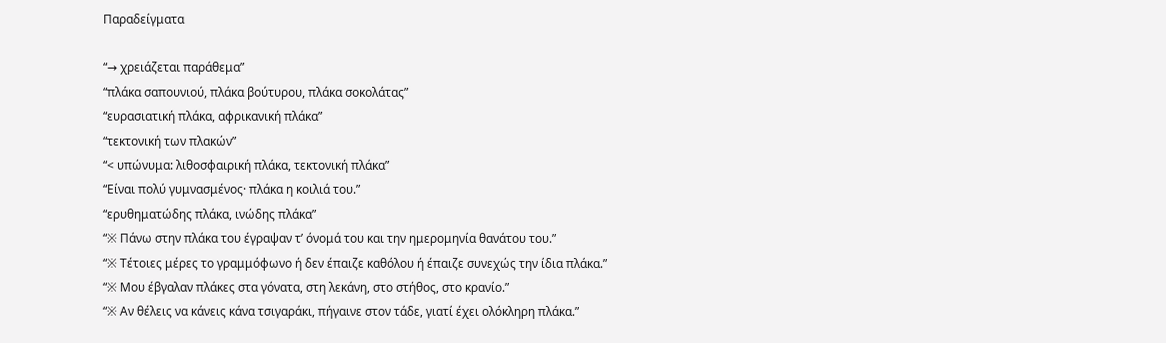Παραδείγματα

“→ χρειάζεται παράθεμα”
“πλάκα σαπουνιού, πλάκα βούτυρου, πλάκα σοκολάτας”
“ευρασιατική πλάκα, αφρικανική πλάκα”
“τεκτονική των πλακών”
“< υπώνυμα: λιθοσφαιρική πλάκα, τεκτονική πλάκα”
“Είναι πολύ γυμνασμένος· πλάκα η κοιλιά του.”
“ερυθηματώδης πλάκα, ινώδης πλάκα”
“※ Πάνω στην πλάκα του έγραψαν τ’ όνομά του και την ημερομηνία θανάτου του.”
“※ Τέτοιες μέρες το γραμμόφωνο ή δεν έπαιζε καθόλου ή έπαιζε συνεχώς την ίδια πλάκα.”
“※ Μου έβγαλαν πλάκες στα γόνατα, στη λεκάνη, στο στήθος, στο κρανίο.”
“※ Αν θέλεις να κάνεις κάνα τσιγαράκι, πήγαινε στον τάδε, γιατί έχει ολόκληρη πλάκα.”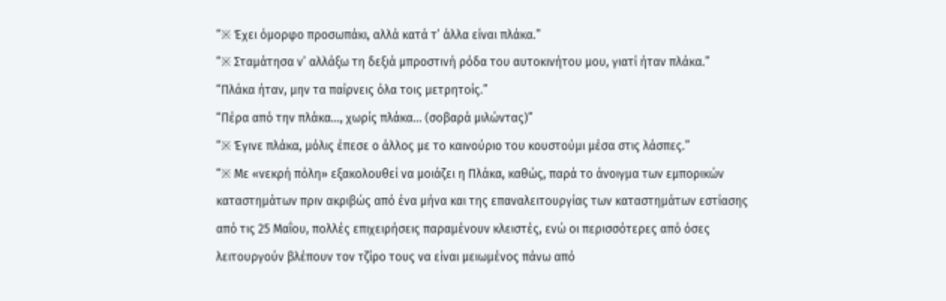“※ Έχει όμορφο προσωπάκι, αλλά κατά τ’ άλλα είναι πλάκα.”
“※ Σταμάτησα ν’ αλλάξω τη δεξιά μπροστινή ρόδα του αυτοκινήτου μου, γιατί ήταν πλάκα.”
“Πλάκα ήταν, μην τα παίρνεις όλα τοις μετρητοίς.”
“Πέρα από την πλάκα..., χωρίς πλάκα... (σοβαρά μιλώντας)”
“※ Έγινε πλάκα, μόλις έπεσε ο άλλος με το καινούριο του κουστούμι μέσα στις λάσπες.”
“※ Με «νεκρή πόλη» εξακολουθεί να μοιάζει η Πλάκα, καθώς, παρά το άνοιγμα των εμπορικών καταστημάτων πριν ακριβώς από ένα μήνα και της επαναλειτουργίας των καταστημάτων εστίασης από τις 25 Μαΐου, πολλές επιχειρήσεις παραμένουν κλειστές, ενώ οι περισσότερες από όσες λειτουργούν βλέπουν τον τζίρο τους να είναι μειωμένος πάνω από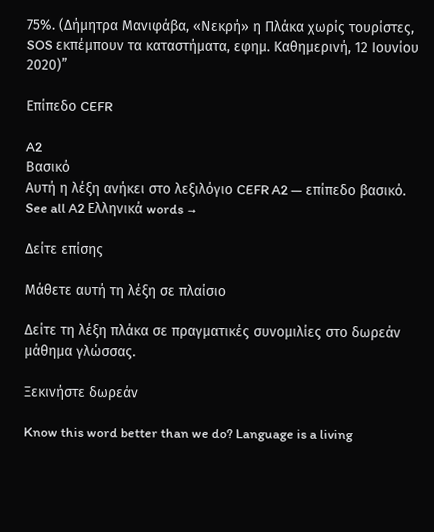75%. (Δήμητρα Μανιφάβα, «Νεκρή» η Πλάκα χωρίς τουρίστες, SOS εκπέμπουν τα καταστήματα, εφημ. Καθημερινή, 12 Ιουνίου 2020)”

Επίπεδο CEFR

A2
Βασικό
Αυτή η λέξη ανήκει στο λεξιλόγιο CEFR A2 — επίπεδο βασικό.
See all A2 Ελληνικά words →

Δείτε επίσης

Μάθετε αυτή τη λέξη σε πλαίσιο

Δείτε τη λέξη πλάκα σε πραγματικές συνομιλίες στο δωρεάν μάθημα γλώσσας.

Ξεκινήστε δωρεάν

Know this word better than we do? Language is a living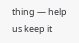thing — help us keep it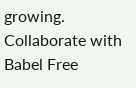growing. Collaborate with Babel Free